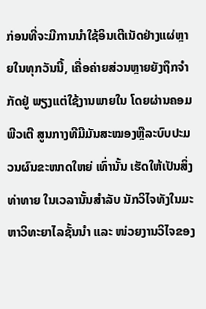ກ່ອນທີ່ຈະມີການນໍາໃຊ້ອິນເຕີເນັດຢ່າງແຜ່ຫຼາຍໃນທຸກວັນນີ້, ເຄື່ອຄ່າຍສ່ວນຫຼາຍຍັງຖຶກຈໍາກັດຢູ່ ພຽງແຕ່ໃຊ້ງານພາຍໃນ ໂດຍຜ່ານຄອມພີວເຕີ ສູນກາງທີມີມັນສະໝອງຫຼືລະບົບປະມວນຜົນຂະໜາດໃຫຍ່ ເທົ່ານັ້ນ ເຮັດໃຫ້ເປັນສິ່ງທ່າທາຍ ໃນເວລານັ້ນສໍາລັບ ນັກວິໄຈທັງໃນມະຫາວິທະຍາໄລຊັ້ນນໍາ ແລະ ໜ່ວຍງານວິໄຈຂອງ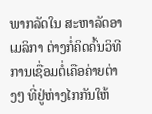ພາກລັດໃນ ສະຫາລັດອາເມລິກາ ຕ່າງກໍ່ຄິດຄົ້ນວິທີການເຊື່ອມຕໍ່ເຄືອຄ່າຍຕ່າງໆ ທີ່ຢູ່ຫ່າງໄກກັນໃຫ້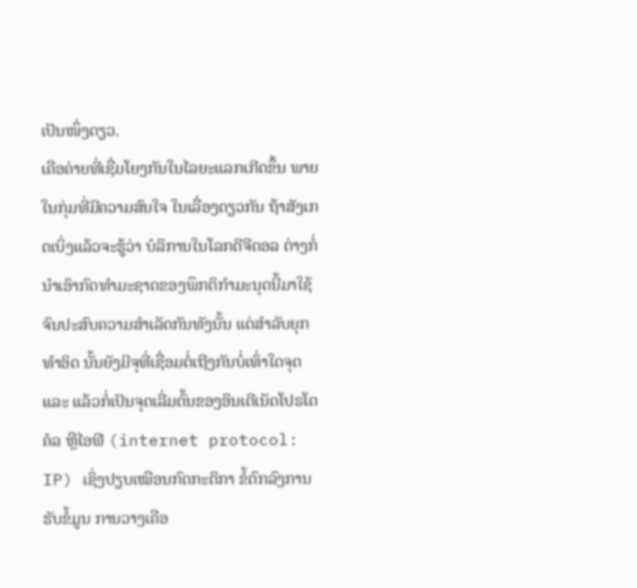ເປັນໜຶ່ງດຽວ.
ເຄືອຄ່າຍທີ່ເຊື່ມໂຍງກັນໃນໄລຍະແລກເກີດຂຶ້ນ ພາຍໃນກຸ່ມທີ່ມີຄວາມສົນໃຈ ໃນເລື່ອງດຽວກັນ ຖ້າສັງເກດເບິ່ງແລ້ວຈະຮູ້ວ່າ ບໍລິການໃນໂລກດີຈີຕອລ ຕ່າງກໍ່ນໍາເອົາກົດທໍາມະຊາດຂອງພຶກຕິກໍາມະນຸດນີ້ມາໃຊ້ຈົນປະສົບຄວາມສໍາເລັດກັນທັງນັ້ນ ແຕ່ສໍາລັບຍຸກທໍາອິດ ນັ້ນຍັງມີຈຸທີ່ເຊື່ອມຕໍ່ເຖີງກັນບໍ່ເທົ່າໃດຈຸດ ແລະ ແລ້ວກໍ່ເປັນຈຸດເລີ່ມຕົ້ນຂອງອິນເຕີເນັດໂປຣໂຕຄໍລ ຫຼືໄອຟີ (internet protocol: IP) ເຊິ່ງປຽບເໝືອນກົດກະຕິກາ ຂໍ້ຕົກລົງການຮັບຂໍ້ມູນ ການວາງເຄືອ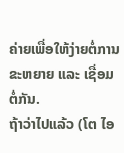ຄ່າຍເພື່ອໃຫ້ງ່າຍຕໍ່ການຂະຫຍາຍ ແລະ ເຊື່ອມຕໍ່ກັນ.
ຖ້າວ່າໄປແລ້ວ (ໂຕ ໄອ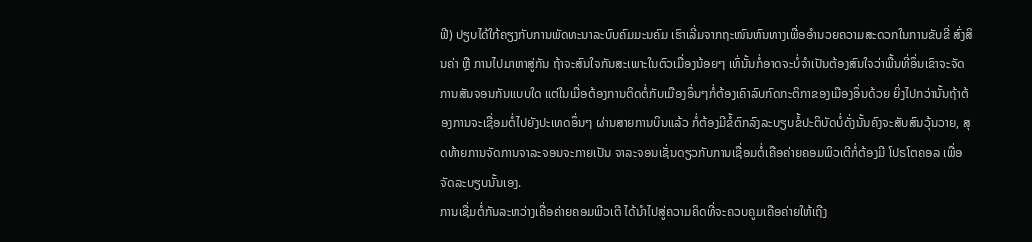ຟີ) ປຽບໄດ້ໃກ້ຄຽງກັບການພັດທະນາລະບົບຄົມມະນຄົມ ເຮົາເລີ່ມຈາກຖະໜົນຫົນທາງເພື່ອອໍານວຍຄວາມສະດວກໃນການຂັບຂີ່ ສົ່ງສິນຄ່າ ຫຼື ການໄປມາຫາສູ່ກັນ ຖ້າຈະສົນໃຈກັນສະເພາະໃນຕົວເມື່ອງນ້ອຍໆ ເທົ່ນັ້ນກໍ່ອາດຈະບໍ່ຈໍາເປັນຕ້ອງສົນໃຈວ່າພື້ນທີ່ອຶ່ນເຂົາຈະຈັດການສັນຈອນກັນແບບໃດ ແຕ່ໃນເມື່ອຕ້ອງການຕິດຕໍ່ກັບເມືອງອຶ່ນໆກໍ່ຕ້ອງເຄົາລົບກົດກະຕິກາຂອງເມືອງອຶ່ນດ້ວຍ ຍິ່ງໄປກວ່ານັ້ນຖ້າຕ້ອງການຈະເຊື່ອມຕໍ່ໄປຍັງປະເທດອຶ່ນໆ ຜ່ານສາຍການບິນແລ້ວ ກໍ່ຕ້ອງມີຂໍ້ຕົກລົງລະບຽບຂໍ້ປະຕິບັດບໍ່ດັ່ງນັ້ນຄົງຈະສັບສົນວຸ້ນວາຍ, ສຸດທ້າຍການຈັດການຈາລະຈອນຈະກາຍເປັນ ຈາລະຈອນເຊັ່ນດຽວກັບການເຊື່ອມຕໍ່ເຄືອຄ່າຍຄອມພິວເຕີກໍ່ຕ້ອງມີ ໂປຣໂຕຄອລ ເພື່ອຈັດລະບຽບນັ້ນເອງ.
ການເຊື່ມຕໍ່ກັນລະຫວ່າງເຄື່ອຄ່າຍຄອມພີວເຕີ ໄດ້ນໍາໄປສູ່ຄວາມຄິດທີ່ຈະຄວບຄູມເຄືອຄ່າຍໃຫ້ເຖີງ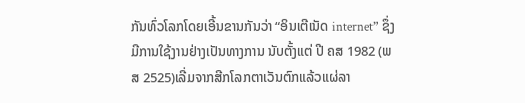ກັນທົ່ວໂລກໂດຍເອີ້ນຂານກັນວ່າ “ອິນເຕີເນັດ internet” ຊຶ່ງມີການໃຊ້ງານຢ່າງເປັນທາງການ ນັບຕັ້ງແຕ່ ປີ ຄສ 1982 (ພສ 2525)ເລີ່ມຈາກສີກໂລກຕາເວັນຕົກແລ້ວແຜ່ລາ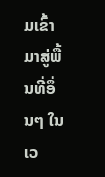ມເຂົ້າມາສູ່ພື້ນທີ່ອຶ່ນໆ ໃນເວ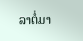ລາຕໍ່ມາ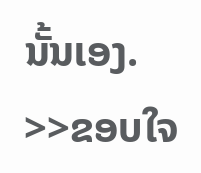ນັ້ນເອງ.
>>ຂອບໃຈ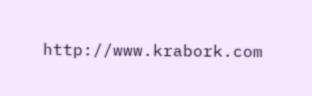http://www.krabork.com